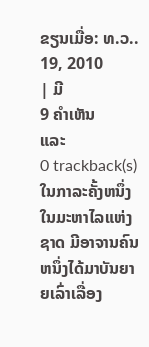ຂຽນເມື່ອ: ທ.ວ.. 19, 2010
| ມີ
9 ຄຳເຫັນ
ແລະ
0 trackback(s)
ໃນກາລະຄັ້ງຫນຶ່ງ ໃນມະຫາໄລແຫ່ງຊາດ ມີອາຈານຄົນຫນຶ່ງໄດ້ມາບັນຍາຍເລົ່າເລື່ອງ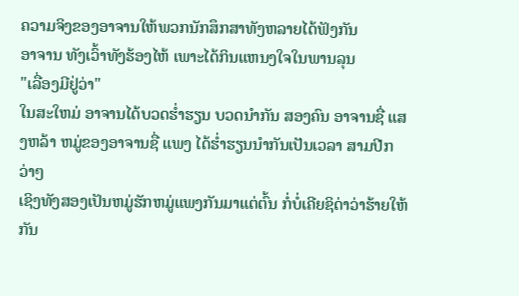ຄວາມຈິງຂອງອາຈານໃຫ້ພວກນັກສຶກສາທັງຫລາຍໄດ້ຟັງກັນ
ອາຈານ ທັງເວົ້າທັງຮ້ອງໄຫ້ ເພາະໄດ້ກິນແຫນງໃຈໃນພານລຸນ
"ເລື່ອງມີຢູ່ວ່າ"
ໃນສະໃຫມ່ ອາຈານໄດ້ບວດຮ່ຳຮຽນ ບວດນຳກັນ ສອງຄົນ ອາຈານຊື່ ແສງຫລ້າ ຫມູ່ຂອງອາຈານຊື່ ແພງ ໄດ້ຮ່ຳຮຽນນຳກັນເປັນເວລາ ສາມປີກວ່າໆ
ເຊິງທັງສອງເປັນຫມູ່ຮັກຫມູ່ແພງກັນມາແຕ່ຕົ້ນ ກໍ່ບໍ່ເຄີຍຊິດ່າວ່າຮ້າຍໃຫ້ກັນ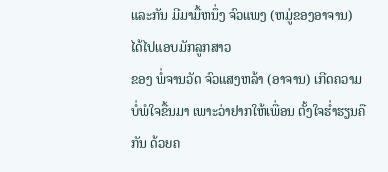ແລະກັນ ມີມາມື້ຫນຶ່ງ ຈົວແພງ (ຫມູ່ຂອງອາຈານ) ໄດ້ໄປແອບມັກລູກສາວ
ຂອງ ພໍ່ຈານວັດ ຈົວແສງຫລ້າ (ອາຈານ) ເກີດຄວາມບໍ່ພໍໃຈຂື້ນມາ ເພາະວ່າຢາກໃຫ້ເພື່ອນ ຕັ້ງໃຈຮ່ຳຮຽນຄືກັນ ດ້ວຍຄ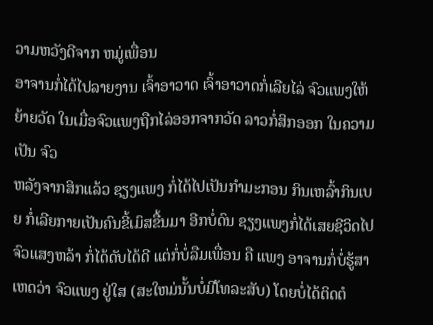ວາມຫວັງດີຈາກ ຫມູ່ເພື່ອນ
ອາຈານກໍ່ໄດ້ໄປລາຍງານ ເຈົ້າອາວາດ ເຈົ້າອາວາດກໍ່ເລີຍໄລ່ ຈົວແພງໃຫ້ຍ້າຍວັດ ໃນເມື່ອຈົວແພງຖືກໄລ່ອອກຈາກວັດ ລາວກໍ່ສິກອອກ ໃນຄວາມເປັນ ຈົວ
ຫລັງຈາກສິກແລ້ວ ຊຽງແພງ ກໍ່ໄດ້ໄປເປັນກຳມະກອນ ກິນເຫລົ້າກິນເບຍ ກໍ່ເລີຍກາຍເປັນຄົນຂີ້ເມົສຂື້ນມາ ອີກບໍ່ດົນ ຊຽງແພງກໍ່ໄດ້ເສຍຊີວິດໄປ
ຈົວແສງຫລ້າ ກໍ່ໄດ້ດັບໄດ້ດີ ແຕ່ກໍ່ບໍ່ລືມເພື່ອນ ຄື ແພງ ອາຈານກໍ່ບໍ່ຮູ້ສາເຫດວ່າ ຈົວແພງ ຢູ່ໃສ (ສະໃຫມ່ນັ້ນບໍ່ມີໂທລະສັບ) ໂດຍບໍ່ໄດ້ຕິດຕໍ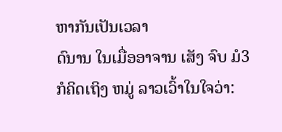ຫາກັນເປັນເວລາ
ດົນານ ໃນເມື່ອອາຈານ ເສັງ ຈົບ ມໍ3 ກໍຄິດເຖິງ ຫມູ່ ລາວເວົ້າໃນໃຈວ່າ: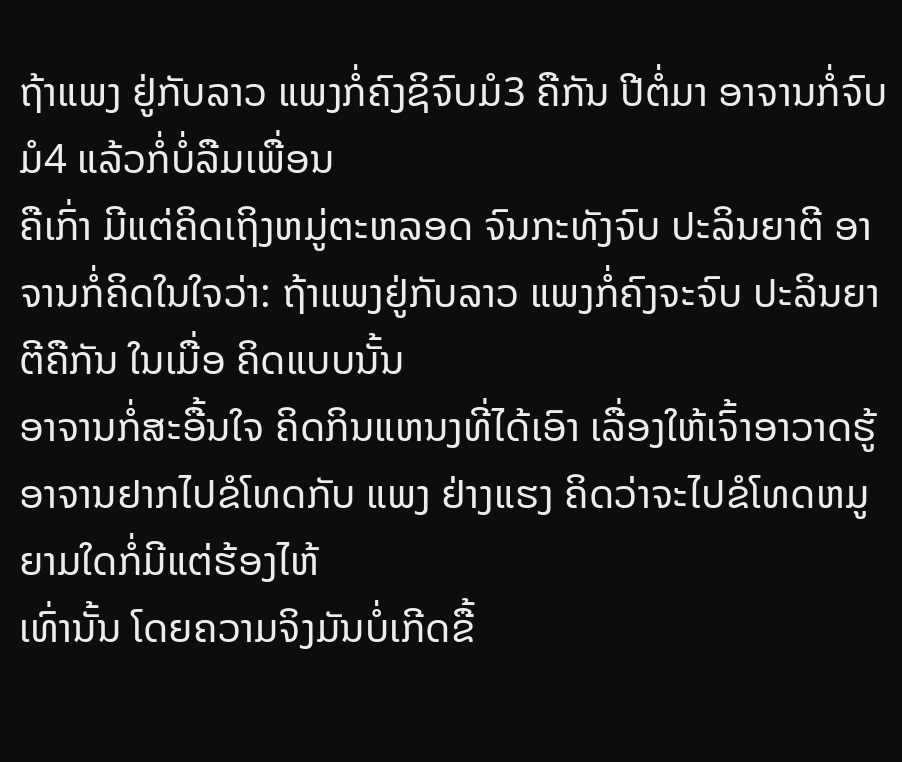ຖ້າແພງ ຢູ່ກັບລາວ ແພງກໍ່ຄົງຊິຈົບມໍ3 ຄືກັນ ປີຕໍ່ມາ ອາຈານກໍ່ຈົບມໍ4 ແລ້ວກໍ່ບໍ່ລືມເພື່ອນ
ຄືເກົ່າ ມີແຕ່ຄິດເຖິງຫມູ່ຕະຫລອດ ຈົນກະທັງຈົບ ປະລິນຍາຕີ ອາຈານກໍ່ຄິດໃນໃຈວ່າ: ຖ້າແພງຢູ່ກັບລາວ ແພງກໍ່ຄົງຈະຈົບ ປະລິນຍາຕີຄືກັນ ໃນເມື່ອ ຄິດແບບນັ້ນ
ອາຈານກໍ່ສະອື້ນໃຈ ຄິດກິນແຫນງທີ່ໄດ້ເອົາ ເລື່ອງໃຫ້ເຈົ້າອາວາດຮູ້ ອາຈານຢາກໄປຂໍໂທດກັບ ແພງ ຢ່າງແຮງ ຄິດວ່າຈະໄປຂໍໂທດຫມູຍາມໃດກໍ່ມີແຕ່ຮ້ອງໄຫ້
ເທົ່ານັ້ນ ໂດຍຄວາມຈິງມັນບໍ່ເກີດຂື້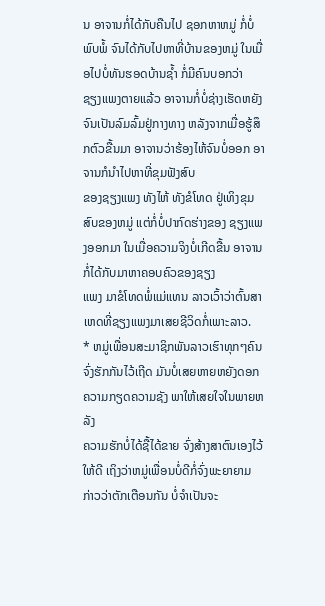ນ ອາຈານກໍ່ໄດ້ກັບຄືນໄປ ຊອກຫາຫມູ່ ກໍ່ບໍ່ພົບພໍ້ ຈົນໄດ້ກັບໄປຫາທີ່ບ້ານຂອງຫມູ່ ໃນເມື່ອໄປບໍ່ທັນຮອດບ້ານຊ້ຳ ກໍ່ມີຄົນບອກວ່າ
ຊຽງແພງຕາຍແລ້ວ ອາຈານກໍ່ບໍ່ຊ່າງເຮັດຫຍັງຈົນເປັນລົມລົ້ມຢູ່ກາງທາງ ຫລັງຈາກເມື່ອຮູ້ສຶກຕົວຂື້ນມາ ອາຈານວ່າຮ້ອງໄຫ້ຈົນບໍ່ອອກ ອາຈານກໍນຳໄປຫາທີ່ຂຸມຟັງສົບ
ຂອງຊຽງແພງ ທັງໄຫ້ ທັງຂໍໂທດ ຢູ່ເທິງຂຸມສົບຂອງຫມູ່ ແຕ່ກໍ່ບໍ່ປາກົດຮ່າງຂອງ ຊຽງແພງອອກມາ ໃນເມື່ອຄວາມຈິງບໍ່ເກີດຂື້ນ ອາຈານກໍ່ໄດ້ກັບມາຫາຄອບຄົວຂອງຊຽງ
ແພງ ມາຂໍໂທດພໍ່ແມ່ແທນ ລາວເວົ້າວ່າຕົ້ນສາເຫດທີ່ຊຽງແພງມາເສຍຊີວິດກໍ່ເພາະລາວ.
* ຫມູ່ເພື່ອນສະມາຊິກພັນລາວເຮົາທຸກໆຄົນ ຈົ່ງຮັກກັນໄວ້ເຖີດ ມັນບໍ່ເສຍຫາຍຫຍັງດອກ ຄວາມກຽດຄວາມຊັງ ພາໃຫ້ເສຍໃຈໃນພາຍຫລັງ
ຄວາມຮັກບໍ່ໄດ້ຊື້ໄດ້ຂາຍ ຈົ່ງສ້າງສາຕົນເອງໄວ້ໃຫ້ດີ ເຖິງວ່າຫມູ່ເພື່ອນບໍ່ດີກໍ່ຈົ່ງພະຍາຍາມ ກ່າວວ່າຕັກເຕືອນກັນ ບໍ່ຈຳເປັນຈະ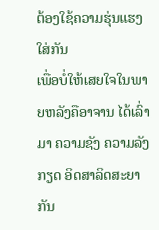ຕ້ອງໃຊ້ຄວາມຮຸ່ນແຮງໃສ່ກັນ
ເພື່ອບໍ່ໃຫ້ເສຍໃຈໃນພາຍຫລັງຄືອາຈານ ໄດ້ເລົ່າມາ ຄວາມຊັງ ຄວາມລັງກຽດ ອິດສາລິດສະຍາກັນ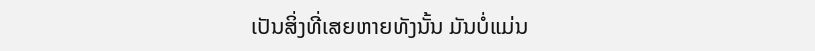ເປັນສິ່ງທີ່ເສຍຫາຍທັງນັ້ນ ມັນບໍ່ແມ່ນ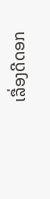ເລື່ອງດີດອກ